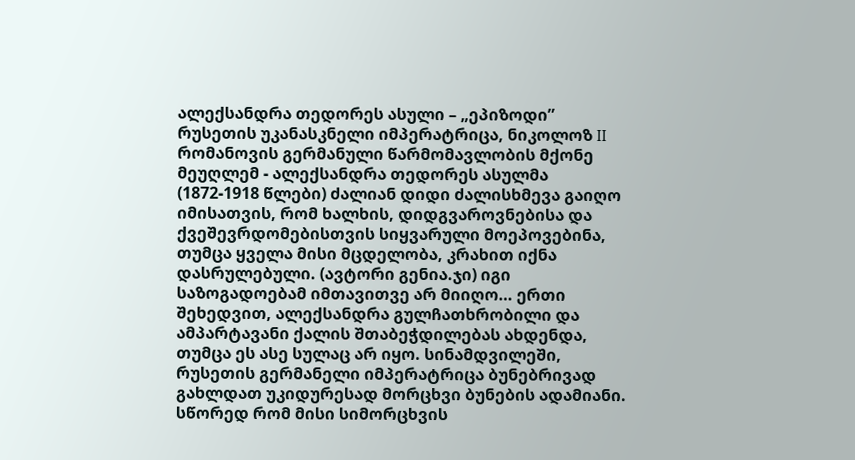ალექსანდრა თედორეს ასული – „ეპიზოდი”
რუსეთის უკანასკნელი იმპერატრიცა, ნიკოლოზ II რომანოვის გერმანული წარმომავლობის მქონე მეუღლემ - ალექსანდრა თედორეს ასულმა (1872-1918 წლები) ძალიან დიდი ძალისხმევა გაიღო იმისათვის, რომ ხალხის, დიდგვაროვნებისა და ქვეშევრდომებისთვის სიყვარული მოეპოვებინა, თუმცა ყველა მისი მცდელობა, კრახით იქნა დასრულებული. (ავტორი გენია.ჯი) იგი საზოგადოებამ იმთავითვე არ მიიღო… ერთი შეხედვით, ალექსანდრა გულჩათხრობილი და ამპარტავანი ქალის შთაბეჭდილებას ახდენდა, თუმცა ეს ასე სულაც არ იყო. სინამდვილეში, რუსეთის გერმანელი იმპერატრიცა ბუნებრივად გახლდათ უკიდურესად მორცხვი ბუნების ადამიანი. სწორედ რომ მისი სიმორცხვის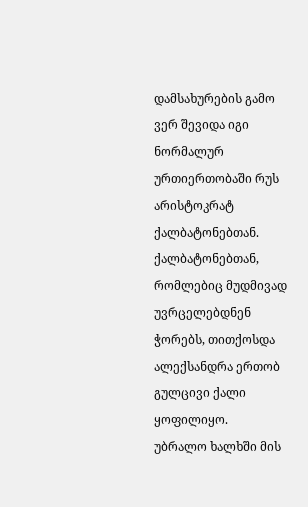დამსახურების გამო ვერ შევიდა იგი ნორმალურ ურთიერთობაში რუს არისტოკრატ ქალბატონებთან. ქალბატონებთან, რომლებიც მუდმივად უვრცელებდნენ ჭორებს, თითქოსდა ალექსანდრა ერთობ გულცივი ქალი ყოფილიყო.
უბრალო ხალხში მის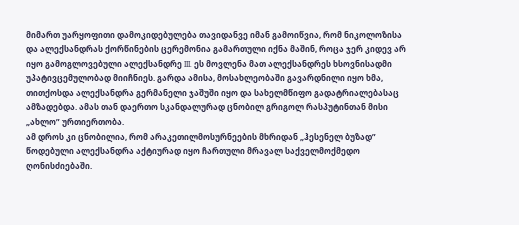მიმართ უარყოფითი დამოკიდებულება თავიდანვე იმან გამოიწვია, რომ ნიკოლოზისა და ალექსანდრას ქორწინების ცერემონია გამართული იქნა მაშინ, როცა ჯერ კიდევ არ იყო გამოგლოვებული ალექსანდრე III. ეს მოვლენა მათ ალექსანდრეს ხსოვნისადმი უპატივცემულობად მიიჩნიეს. გარდა ამისა, მოსახლეობაში გავარდნილი იყო ხმა, თითქოსდა ალექსანდრა გერმანელი ჯაშუში იყო და სახელმწიფო გადატრიალებასაც ამზადებდა. ამას თან დაერთო სკანდალურად ცნობილ გრიგოლ რასპუტინთან მისი „ახლო” ურთიერთობა.
ამ დროს კი ცნობილია, რომ არაკეთილმოსურნეების მხრიდან „ჰესენელ ბუზად” წოდებული ალექსანდრა აქტიურად იყო ჩართული მრავალ საქველმოქმედო ღონისძიებაში.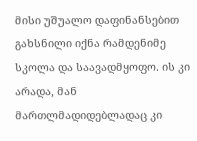მისი უშუალო დაფინანსებით გახსნილი იქნა რამდენიმე სკოლა და საავადმყოფო. ის კი არადა, მან მართლმადიდებლადაც კი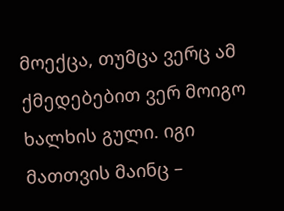მოექცა, თუმცა ვერც ამ ქმედებებით ვერ მოიგო ხალხის გული. იგი მათთვის მაინც –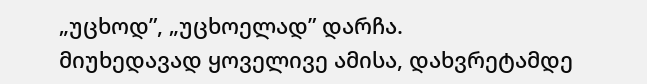„უცხოდ”, „უცხოელად” დარჩა.
მიუხედავად ყოველივე ამისა, დახვრეტამდე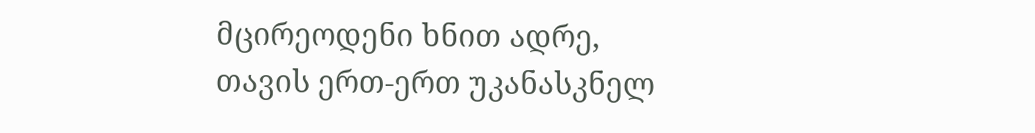მცირეოდენი ხნით ადრე, თავის ერთ-ერთ უკანასკნელ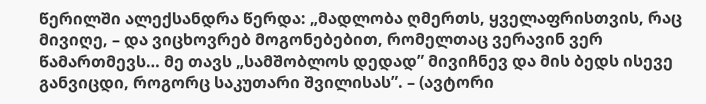წერილში ალექსანდრა წერდა: „მადლობა ღმერთს, ყველაფრისთვის, რაც მივიღე, – და ვიცხოვრებ მოგონებებით, რომელთაც ვერავინ ვერ წამართმევს… მე თავს „სამშობლოს დედად” მივიჩნევ და მის ბედს ისევე განვიცდი, როგორც საკუთარი შვილისას”. – (ავტორი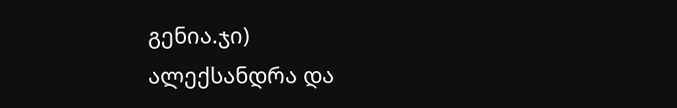გენია.ჯი)
ალექსანდრა და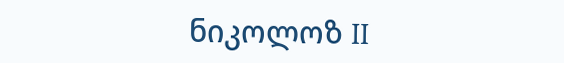ნიკოლოზ II